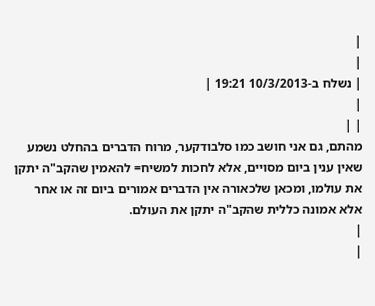|
|
| נשלח ב-10/3/2013 19:21 |
|
| |
מהתם, גם אני חושב כמו סלבודקער, מרוח הדברים בהחלט נשמע שאין ענין ביום מסויים, אלא לחכות למשיח= להאמין שהקב"ה יתקן את עולמו, ומכאן שלכאורה אין הדברים אמורים ביום זה או אחר אלא אמונה כללית שהקב"ה יתקן את העולם.
|
|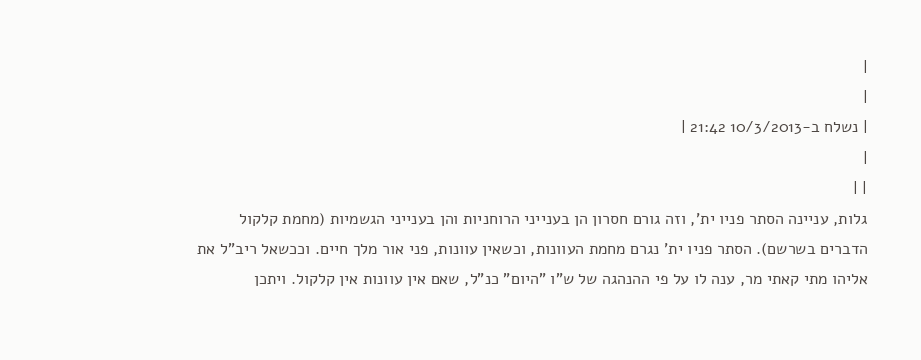|
|
| נשלח ב-10/3/2013 21:42 |
|
| |
גלות, עניינה הסתר פניו ית', וזה גורם חסרון הן בענייני הרוחניות והן בענייני הגשמיות (מחמת קלקול הדברים בשרשם). הסתר פניו ית' נגרם מחמת העוונות, וכשאין עוונות, פני אור מלך חיים. וככשאל ריב"ל את אליהו מתי קאתי מר, ענה לו על פי ההנהגה של ש"ו "היום" כנ"ל, שאם אין עוונות אין קלקול. ויתכן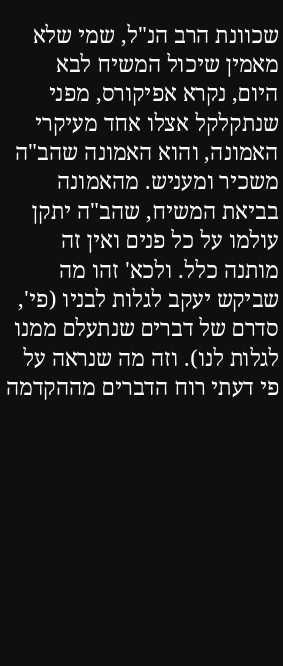שכוונת הרב הנ"ל, שמי שלא מאמין שיכול המשיח לבא היום, נקרא אפיקורס, מפני שנתקלקל אצלו אחד מעיקרי האמונה, והוא האמונה שהב"ה משכיר ומעניש. מהאמונה בביאת המשיח, שהב"ה יתקן עולמו על כל פנים ואין זה מותנה כלל. ולכא' זהו מה שביקש יעקב לגלות לבניו (פי', סדרם של דברים שנתעלם ממנו לגלות לנו). וזה מה שנראה על פי דעתי רוח הדברים מההקדמה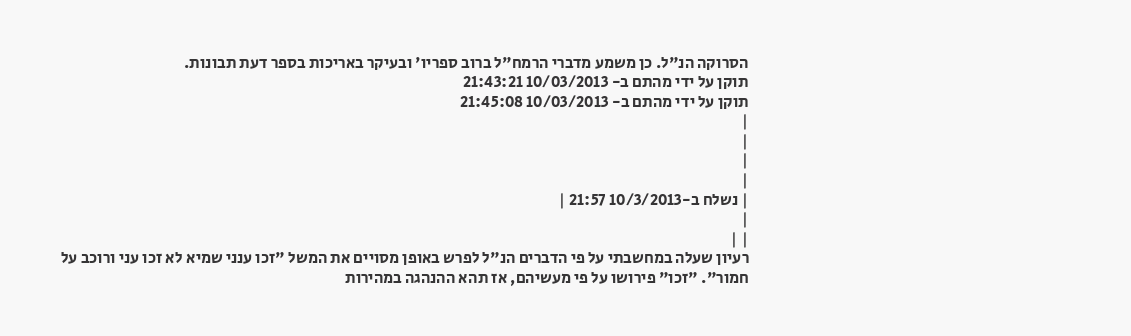הסרוקה הנ"ל. כן משמע מדברי הרמח"ל ברוב ספריו' ובעיקר באריכות בספר דעת תבונות.
תוקן על ידי מהתם ב- 10/03/2013 21:43:21
תוקן על ידי מהתם ב- 10/03/2013 21:45:08
|
|
|
|
| נשלח ב-10/3/2013 21:57 |
|
| |
רעיון שעלה במחשבתי על פי הדברים הנ"ל לפרש באופן מסויים את המשל "זכו ענני שמיא לא זכו עני ורוכב על חמור". "זכו" פירושו על פי מעשיהם, אז תהא ההנהגה במהירות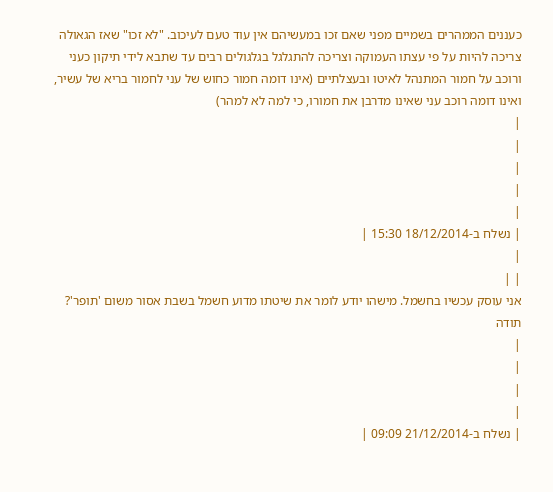כעננים הממהרים בשמיים מפני שאם זכו במעשיהם אין עוד טעם לעיכוב. "לא זכו" שאז הגאולה צריכה להיות על פי עצתו העמוקה וצריכה להתגלגל בגלגולים רבים עד שתבא לידי תיקון כעני ורוכב על חמור המתנהל לאיטו ובעצלתיים (אינו דומה חמור כחוש של עני לחמור בריא של עשיר, ואינו דומה רוכב עני שאינו מדרבן את חמורו, כי למה לא למהר)
|
|
|
|
|
| נשלח ב-18/12/2014 15:30 |
|
| |
אני עוסק עכשיו בחשמל. מישהו יודע לומר את שיטתו מדוע חשמל בשבת אסור משום 'תופר'? תודה
|
|
|
|
| נשלח ב-21/12/2014 09:09 |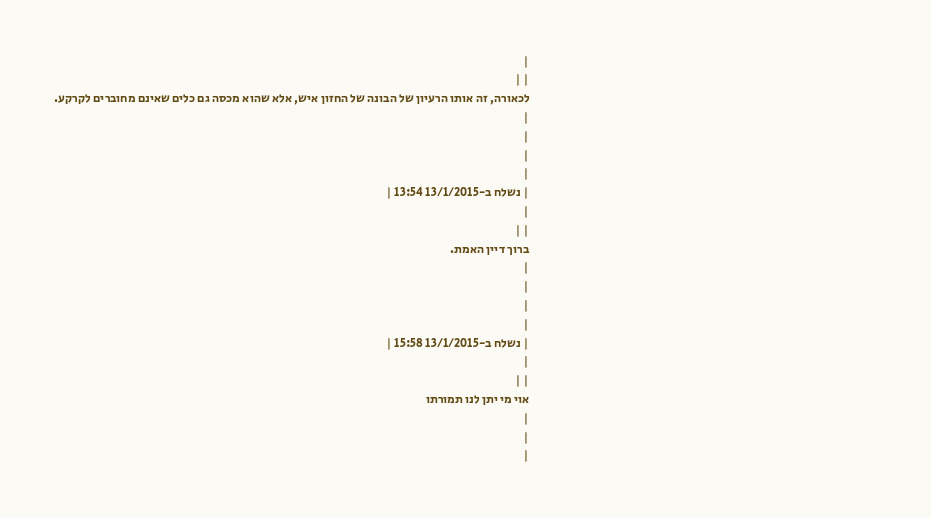|
| |
לכאורה, זה אותו הרעיון של הבונה של החזון איש, אלא שהוא מכסה גם כלים שאינם מחוברים לקרקע.
|
|
|
|
| נשלח ב-13/1/2015 13:54 |
|
| |
ברוך דיין האמת.
|
|
|
|
| נשלח ב-13/1/2015 15:58 |
|
| |
אוי מי יתן לנו תמורתו
|
|
|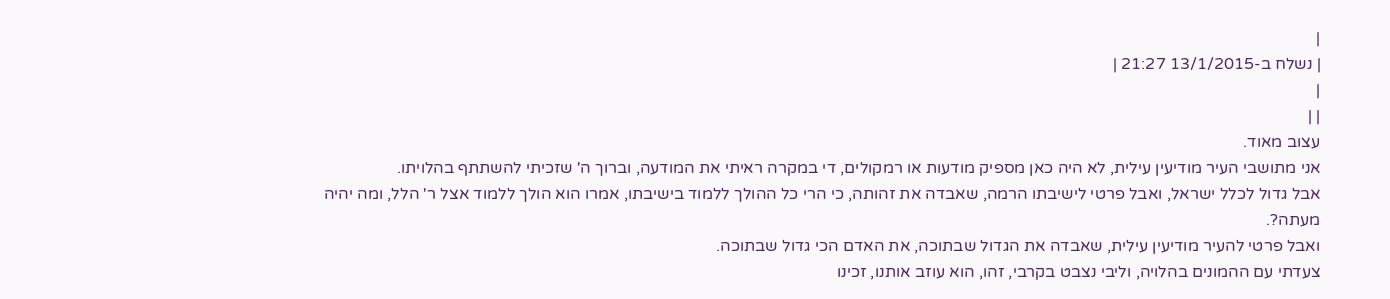|
| נשלח ב-13/1/2015 21:27 |
|
| |
עצוב מאוד.
אני מתושבי העיר מודיעין עילית, לא היה כאן מספיק מודעות או רמקולים, די במקרה ראיתי את המודעה, וברוך ה' שזכיתי להשתתף בהלויתו.
אבל גדול לכלל ישראל, ואבל פרטי לישיבתו הרמה, שאבדה את זהותה, כי הרי כל ההולך ללמוד בישיבתו, אמרו הוא הולך ללמוד אצל ר' הלל, ומה יהיה מעתה?.
ואבל פרטי להעיר מודיעין עילית, שאבדה את הגדול שבתוכה, את האדם הכי גדול שבתוכה.
צעדתי עם ההמונים בהלויה, וליבי נצבט בקרבי, זהו, הוא עוזב אותנו, זכינו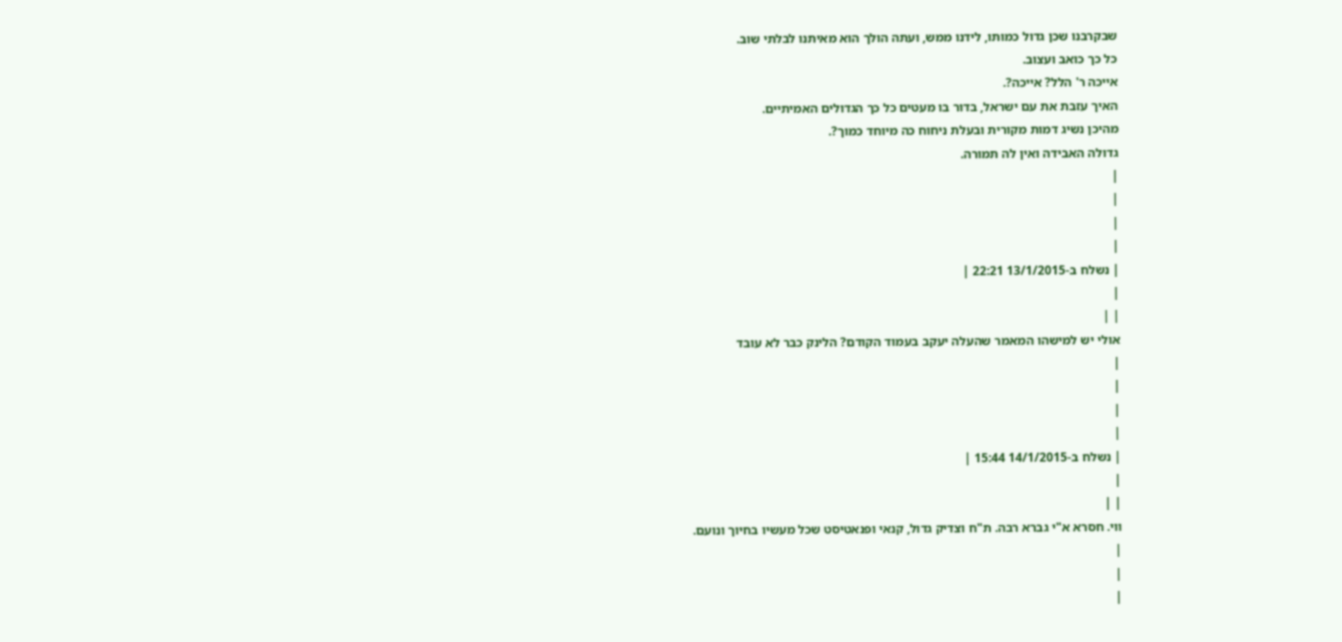שבקרבנו שכן גדול כמותו, לידנו ממש, ועתה הולך הוא מאיתנו לבלתי שוב.
כל כך כואב ועצוב.
אייכה ר' הלל? אייכה?.
האיך עזבת את עם ישראל, בדור בו מעטים כל כך הגדולים האמיתיים.
מהיכן נשיג דמות מקורית ובעלת ניחוח כה מיוחד כמוך?.
גדולה האבידה ואין לה תמורה.
|
|
|
|
| נשלח ב-13/1/2015 22:21 |
|
| |
אולי יש למישהו המאמר שהעלה יעקב בעמוד הקודם? הלינק כבר לא עובד
|
|
|
|
| נשלח ב-14/1/2015 15:44 |
|
| |
ווי. חסרא א"י גברא רבה. ת"ח וצדיק גדול, קנאי ופנאטיסט שכל מעשיו בחיוך ונועם.
|
|
|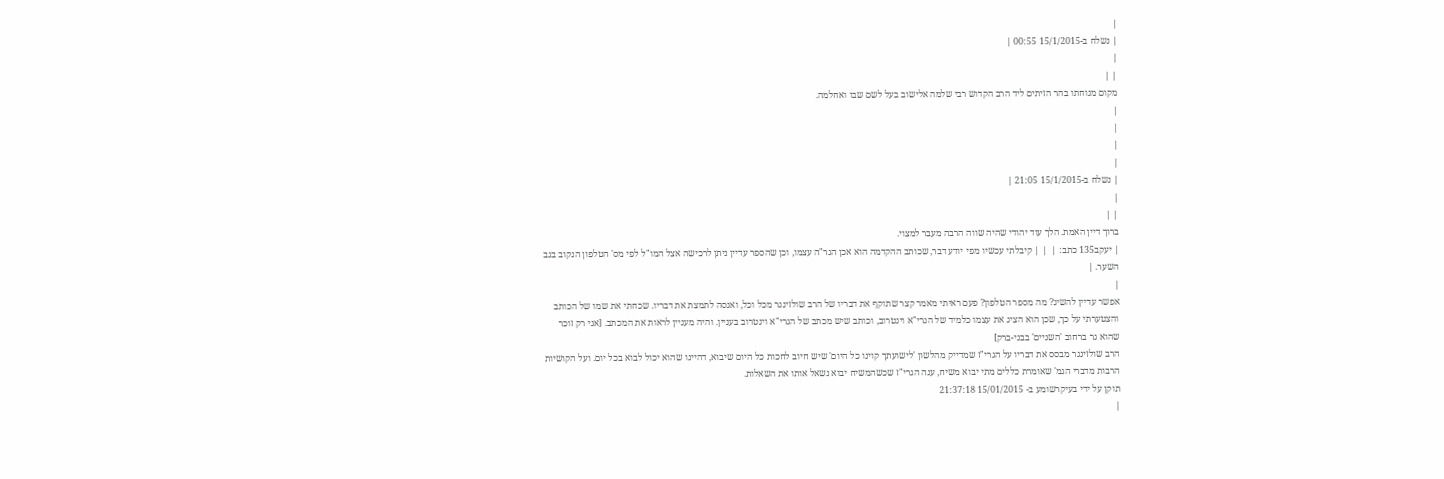|
| נשלח ב-15/1/2015 00:55 |
|
| |
מקום מנוחתו בהר הזיתים ליד הרב הקדוש רבי שלמה אלישוב בעל לשם שבו ואחלמה.
|
|
|
|
| נשלח ב-15/1/2015 21:05 |
|
| |
ברוך דיין האמת. הלך עוד יהודי שהיה שווה הרבה מעבר למצוי.
| יעקב135 כתב: |  | | קיבלתי עכשיו מפי יודע דבר, שכותב ההקדמה הוא אכן הגר"ה עצמו, וכן שהספר עדיין ניתן לרכישה אצל המו"ל לפי מס' הטלפון הנקוב בגב השער. |
|
אפשר עדיין להשיג? מה מספר הטלפון? פעם ראיתי מאמר קצר שתוקף את דבריו של הרב שולזינגר מכל וכל, ואנסה לתמצת את דבריו. שכחתי את שמו של הכותב והצטערתי על כך, שכן הוא הציג את עצמו כלמיד של הגרי"א וינטרוב, וכותב שיש מכתב של הגרי"א וינטרוב בעניין. והיה מעניין לראות את המכתב. [אני רק זוכר שהוא גר ברחוב 'השניים' בבני-ברק]
הרב שולזינגר מבסס את דבריו על הגרי"ז שמדייק מהלשון 'לישועתך קוינו כל היום' שיש חיוב לחכות כל היום שיבוא, דהיינו שהוא יכול לבוא בכל יום. ועל הקושיות הרבות מדברי הגמ' שאומרת כללים מתי יבוא משיח, ענה הגרי"ז שכשהמשיח יבוא נשאל אותו את השאלות.
תוקן על ידי בעיקרשומע ב- 15/01/2015 21:37:18
|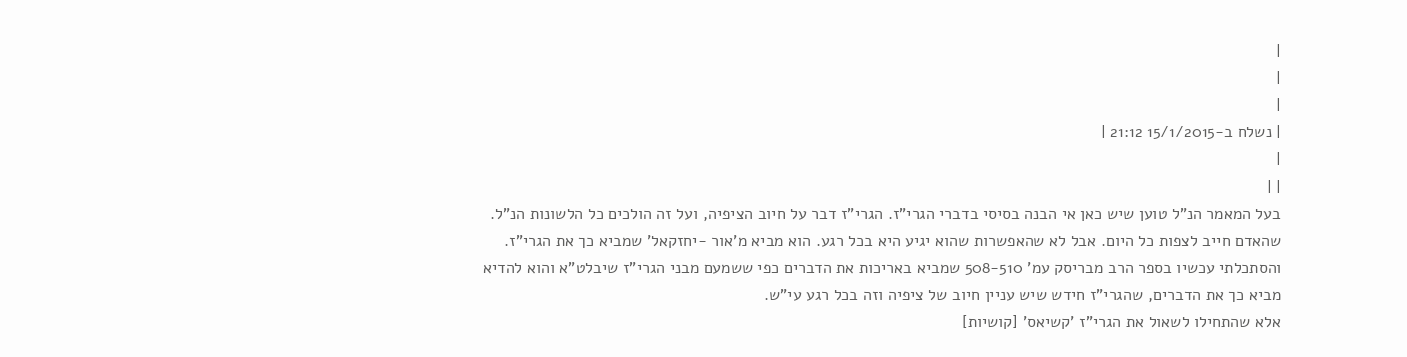|
|
|
| נשלח ב-15/1/2015 21:12 |
|
| |
בעל המאמר הנ"ל טוען שיש כאן אי הבנה בסיסי בדברי הגרי"ז. הגרי"ז דבר על חיוב הציפיה, ועל זה הולכים כל הלשונות הנ"ל. שהאדם חייב לצפות כל היום. אבל לא שהאפשרות שהוא יגיע היא בכל רגע. הוא מביא מ'אור -יחזקאל' שמביא כך את הגרי"ז. והסתכלתי עכשיו בספר הרב מבריסק עמ' 508-510 שמביא באריכות את הדברים כפי ששמעם מבני הגרי"ז שיבלט"א והוא להדיא מביא כך את הדברים, שהגרי"ז חידש שיש עניין חיוב של ציפיה וזה בכל רגע עי"ש.
אלא שהתחילו לשאול את הגרי"ז 'קשיאס' [קושיות]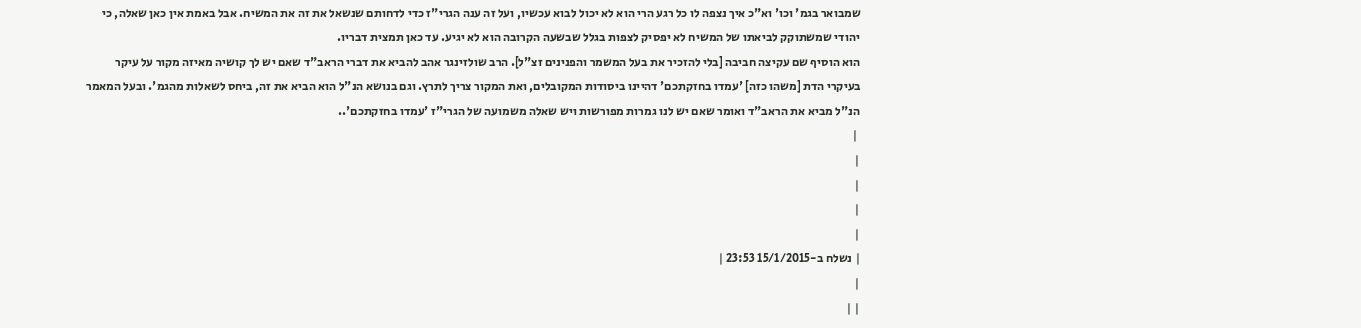שמבואר בגמ' וכו' וא"כ איך נצפה לו כל רגע הרי הוא לא יכול לבוא עכשיו, ועל זה ענה הגרי"ז כדי לדחותם שנשאל את זה את המשיח. אבל באמת אין כאן שאלה, כי יהודי שמשתוקק לביאתו של המשיח לא יפסיק לצפות בגלל שבשעה הקרובה הוא לא יגיע. עד כאן תמצית דבריו.
הוא הוסיף שם עקיצה חביבה [בלי להזכיר את בעל המשמר והפנינים זצ"ל]. הרב שולזינגר אהב להביא את דברי הראב"ד שאם יש לך קושיה מאיזה מקור על עיקר בעיקרי הדת [משהו כזה] 'עמדו בחזקתכם' דהיינו ביסודות המקובלים, ואת המקור צריך לתרץ. וגם בנושא הנ"ל הוא הביא את זה, ביחס לשאלות מהגמ'. ובעל המאמר הנ"ל מביא את הראב"ד ואומר שאם יש לנו גמרות מפורשות ויש שאלה משמועה של הגרי"ז 'עמדו בחזקתכם'..
 |
|
|
|
|
| נשלח ב-15/1/2015 23:53 |
|
| |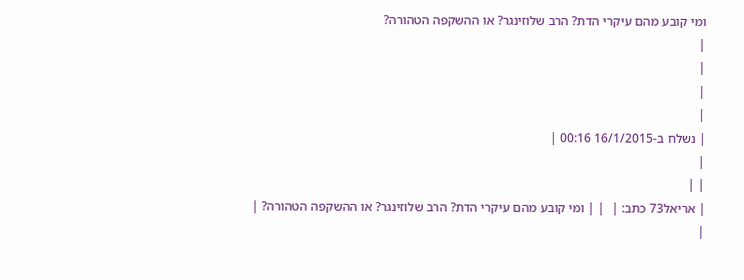ומי קובע מהם עיקרי הדת? הרב שלוזינגר? או ההשקפה הטהורה?
|
|
|
|
| נשלח ב-16/1/2015 00:16 |
|
| |
| אריאל73 כתב: |  | | ומי קובע מהם עיקרי הדת? הרב שלוזינגר? או ההשקפה הטהורה? |
|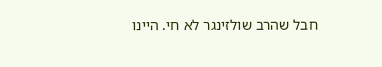חבל שהרב שולזינגר לא חי. היינו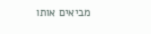מביאים אותו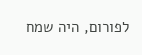לפורום, היה שמח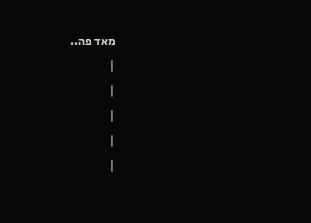מאד פה..
|
|
|
|
|